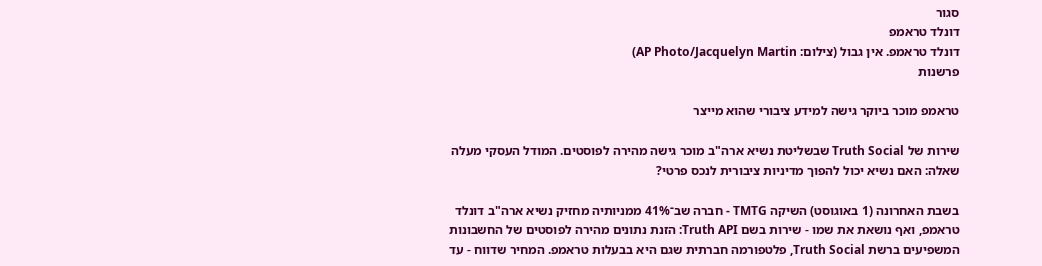סגור
דונלד טראמפ
דונלד טראמפ. אין גבול (צילום: AP Photo/Jacquelyn Martin)
פרשנות

טראמפ מוכר ביוקר גישה למידע ציבורי שהוא מייצר

שירות של Truth Social שבשליטת נשיא ארה"ב מוכר גישה מהירה לפוסטים. המודל העסקי מעלה שאלה: האם נשיא יכול להפוך מדיניות ציבורית לנכס פרטי?

בשבת האחרונה (1 באוגוסט) השיקה TMTG - חברה שב־41% ממניותיה מחזיק נשיא ארה"ב דונלד טראמפ, ואף נושאת את שמו - שירות בשם Truth API: הזנת נתונים מהירה לפוסטים של החשבונות המשפיעים ברשת Truth Social, פלטפורמה חברתית שגם היא בבעלות טראמפ. המחיר שדווח - עד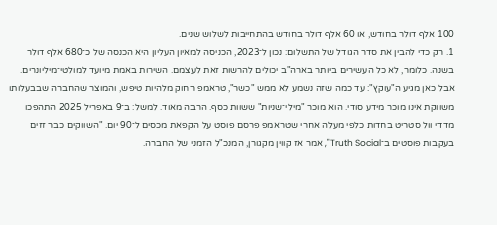100 אלף דולר בחודש, או 60 אלף דולר בחודש בהתחייבות לשלוש שנים.
1. רק כדי להבין את סדר הגודל של התשלום: נכון ל־2023, הכניסה למאיון העליון היא הכנסה של כ־680 אלף דולר בשנה. כלומר, לא כל העשירים ביותר בארה"ב יכולים להרשות זאת לעצמם. השירות באמת מיועד למולטי־מיליונרים. אבל כאן מגיע ה"עוקץ": עד כמה שזה נשמע לא ממש "כשר", טראמפ רחוק מלהיות טיפש, והמוצר שהחברה שבבעלותו משווקת אינו מוכר מידע סודי. הוא מוכר "מילי־שניות" ששוות כסף. הרבה מאוד. למשל: ב־9 באפריל 2025 התהפכו מדדי וול סטריט בחדות כלפי מעלה אחרי שטראמפ פרסם פוסט על הקפאת מכסים ל־90 יום. "השווקים כבר זזים בעקבות פוסטים ב־Truth Social", אמר אז קווין מקגורן, המנכ"ל הזמני של החברה.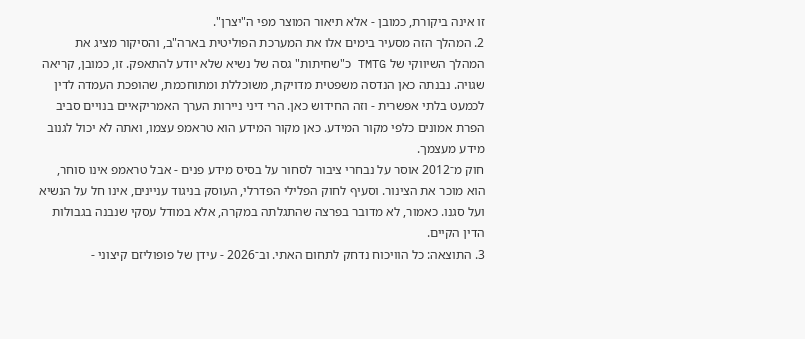זו אינה ביקורת, כמובן - אלא תיאור המוצר מפי ה"יצרן".
2. המהלך הזה מסעיר בימים אלו את המערכת הפוליטית בארה"ב, והסיקור מציג את המהלך השיווקי של TMTG כ"שחיתות" גסה של נשיא שלא יודע להתאפק. זו, כמובן, קריאה שגויה. נבנתה כאן הנדסה משפטית מדויקת, משוכללת ומתוחכמת, שהופכת העמדה לדין לכמעט בלתי אפשרית - וזה החידוש כאן. הרי דיני ניירות הערך האמריקאיים בנויים סביב הפרת אמונים כלפי מקור המידע. כאן מקור המידע הוא טראמפ עצמו, ואתה לא יכול לגנוב מידע מעצמך.
חוק מ־2012 אוסר על נבחרי ציבור לסחור על בסיס מידע פנים - אבל טראמפ אינו סוחר, הוא מוכר את הצינור. וסעיף לחוק הפלילי הפדרלי, העוסק בניגוד עניינים, אינו חל על הנשיא ועל סגנו. כאמור, לא מדובר בפרצה שהתגלתה במקרה, אלא במודל עסקי שנבנה בגבולות הדין הקיים.
3. התוצאה: כל הוויכוח נדחק לתחום האתי. וב־2026 - עידן של פופוליזם קיצוני -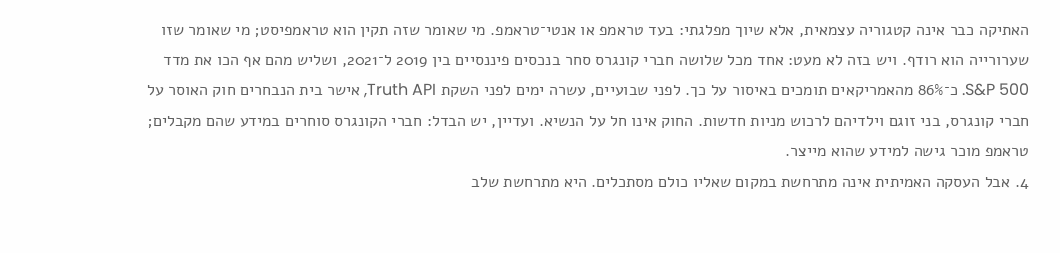האתיקה כבר אינה קטגוריה עצמאית, אלא שיוך מפלגתי: בעד טראמפ או אנטי־טראמפ. מי שאומר שזה תקין הוא טראמפיסט; מי שאומר שזו שערורייה הוא רודף. ויש בזה לא מעט: אחד מכל שלושה חברי קונגרס סחר בנכסים פיננסיים בין 2019 ל־2021, ושליש מהם אף הכו את מדד S&P 500. כ־86% מהאמריקאים תומכים באיסור על כך. לפני שבועיים, עשרה ימים לפני השקת Truth API, אישר בית הנבחרים חוק האוסר על חברי קונגרס, בני זוגם וילדיהם לרכוש מניות חדשות. החוק אינו חל על הנשיא. ועדיין, יש הבדל: חברי הקונגרס סוחרים במידע שהם מקבלים; טראמפ מוכר גישה למידע שהוא מייצר.
4. אבל העסקה האמיתית אינה מתרחשת במקום שאליו כולם מסתכלים. היא מתרחשת שלב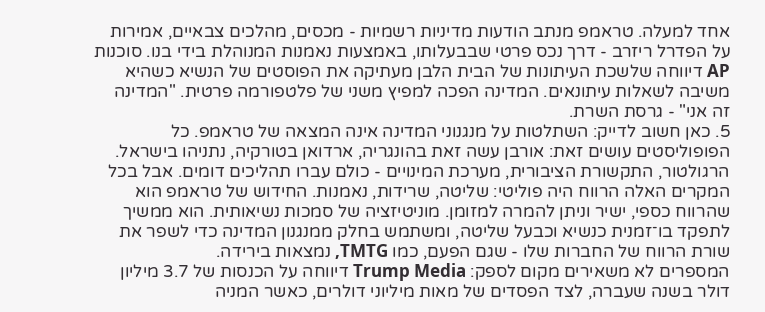אחד למעלה. טראמפ מנתב הודעות מדיניות רשמיות - מכסים, מהלכים צבאיים, אמירות על הפדרל ריזרב - דרך נכס פרטי שבבעלותו, באמצעות נאמנות המנוהלת בידי בנו. סוכנות AP דיווחה שלשכת העיתונות של הבית הלבן מעתיקה את הפוסטים של הנשיא כשהיא משיבה לשאלות עיתונאים. המדינה הפכה למפיץ משני של פלטפורמה פרטית. "המדינה זה אני" - גרסת השרת.
5. כאן חשוב לדייק: השתלטות על מנגנוני המדינה אינה המצאה של טראמפ. כל הפופוליסטים עושים זאת: אורבן עשה זאת בהונגריה, ארדואן בטורקיה, נתניהו בישראל. הרגולטור, התקשורת הציבורית, מערכת המינויים - כולם עברו תהליכים דומים. אבל בכל המקרים האלה הרווח היה פוליטי: שליטה, שרידות, נאמנות. החידוש של טראמפ הוא שהרווח כספי, ישיר וניתן להמרה למזומן. מוניטיזציה של סמכות נשיאותית. הוא ממשיך לתפקד בו־זמנית כנשיא וכבעל שליטה, ומשתמש בחלק ממנגנון המדינה כדי לשפר את שורת הרווח של החברות שלו - שגם הפעם, כמו TMTG, נמצאות בירידה.
המספרים לא משאירים מקום לספק: Trump Media דיווחה על הכנסות של 3.7 מיליון דולר בשנה שעברה, לצד הפסדים של מאות מיליוני דולרים, כאשר המניה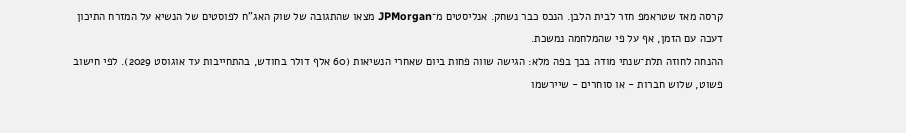קרסה מאז שטראמפ חזר לבית הלבן. הנכס כבר נשחק. אנליסטים מ־JPMorgan מצאו שהתגובה של שוק האג"ח לפוסטים של הנשיא על המזרח התיכון דעכה עם הזמן, אף על פי שהמלחמה נמשכת.
ההנחה לחוזה תלת־שנתי מודה בכך בפה מלא: הגישה שווה פחות ביום שאחרי הנשיאות (60 אלף דולר בחודש, בהתחייבות עד אוגוסט 2029). לפי חישוב פשוט, שלוש חברות - או סוחרים - שיירשמו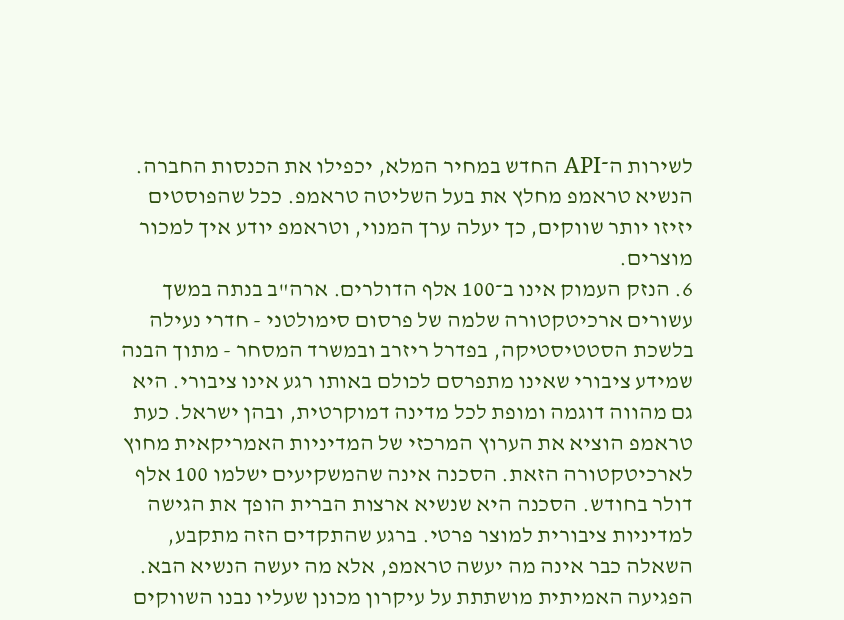לשירות ה־API החדש במחיר המלא, יכפילו את הכנסות החברה. הנשיא טראמפ מחלץ את בעל השליטה טראמפ. ככל שהפוסטים יזיזו יותר שווקים, כך יעלה ערך המנוי, וטראמפ יודע איך למכור מוצרים.
6. הנזק העמוק אינו ב־100 אלף הדולרים. ארה"ב בנתה במשך עשורים ארכיטקטורה שלמה של פרסום סימולטני - חדרי נעילה בלשכת הסטטיסטיקה, בפדרל ריזרב ובמשרד המסחר - מתוך הבנה שמידע ציבורי שאינו מתפרסם לכולם באותו רגע אינו ציבורי. היא גם מהווה דוגמה ומופת לכל מדינה דמוקרטית, ובהן ישראל. כעת טראמפ הוציא את הערוץ המרכזי של המדיניות האמריקאית מחוץ לארכיטקטורה הזאת. הסכנה אינה שהמשקיעים ישלמו 100 אלף דולר בחודש. הסכנה היא שנשיא ארצות הברית הופך את הגישה למדיניות ציבורית למוצר פרטי. ברגע שהתקדים הזה מתקבע, השאלה כבר אינה מה יעשה טראמפ, אלא מה יעשה הנשיא הבא.
הפגיעה האמיתית מושתתת על עיקרון מכונן שעליו נבנו השווקים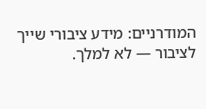המודרניים: מידע ציבורי שייך לציבור — לא למלך.